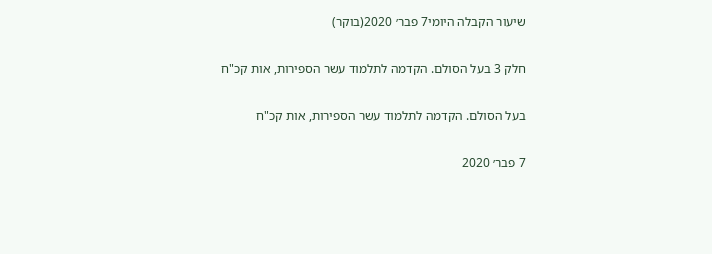שיעור הקבלה היומי7 פבר׳ 2020(בוקר)

חלק 3 בעל הסולם. הקדמה לתלמוד עשר הספירות, אות קכ"ח

בעל הסולם. הקדמה לתלמוד עשר הספירות, אות קכ"ח

7 פבר׳ 2020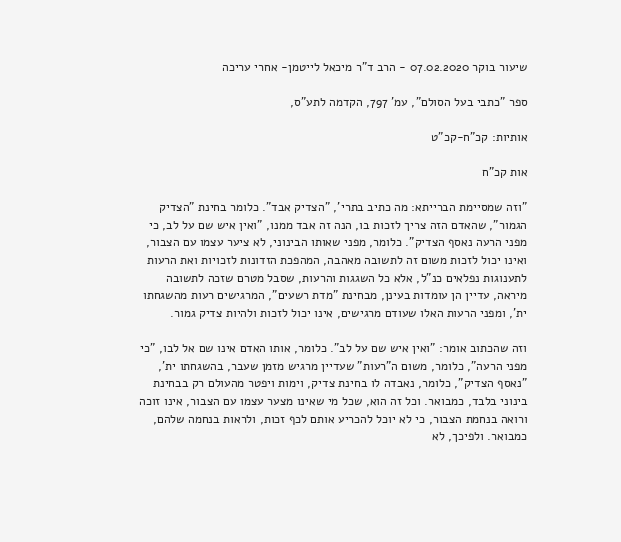שיעור בוקר 07.02.2020 - הרב ד"ר מיכאל לייטמן- אחרי עריכה

ספר "כתבי בעל הסולם", עמ' 797, הקדמה לתע"ס,

אותיות: קכ"ח-קכ"ט

אות קכ"ח

"וזה שמסיימת הברייתא: מה כתיב בתרי', "הצדיק אבד". כלומר בחינת "הצדיק הגמור", שהאדם הזה צריך לזכות בו, הנה זה אבד ממנו, "ואין איש שם על לב, כי מפני הרעה נאסף הצדיק". כלומר, מפני שאותו הבינוני, לא ציער עצמו עם הצבור, ואינו יכול לזכות משום זה לתשובה מאהבה, המהפכת הזדונות לזכויות ואת הרעות לתענוגות נפלאים כנ"ל, אלא כל השגגות והרעות, שסבל מטרם שזכה לתשובה מיראה, עדיין הן עומדות בעינן, מבחינת "מדת רשעים", המרגישים רעות מהשגחתו ית', ומפני הרעות האלו שעודם מרגישים, אינו יכול לזכות ולהיות צדיק גמור.

וזה שהכתוב אומר: "ואין איש שם על לב". כלומר, אותו האדם אינו שם אל לבו, "כי מפני הרעה", כלומר, משום ה"רעות" שעדיין מרגיש מזמן שעבר, בהשגחתו ית', "נאסף הצדיק", כלומר, נאבדה לו בחינת צדיק, וימות ויפטר מהעולם רק בבחינת בינוני בלבד, כמבואר. וכל זה הוא, שכל מי שאינו מצער עצמו עם הצבור, אינו זוכה ורואה בנחמת הצבור, כי לא יוכל להכריע אותם לכף זכות, ולראות בנחמה שלהם, כמבואר. ולפיכך, לא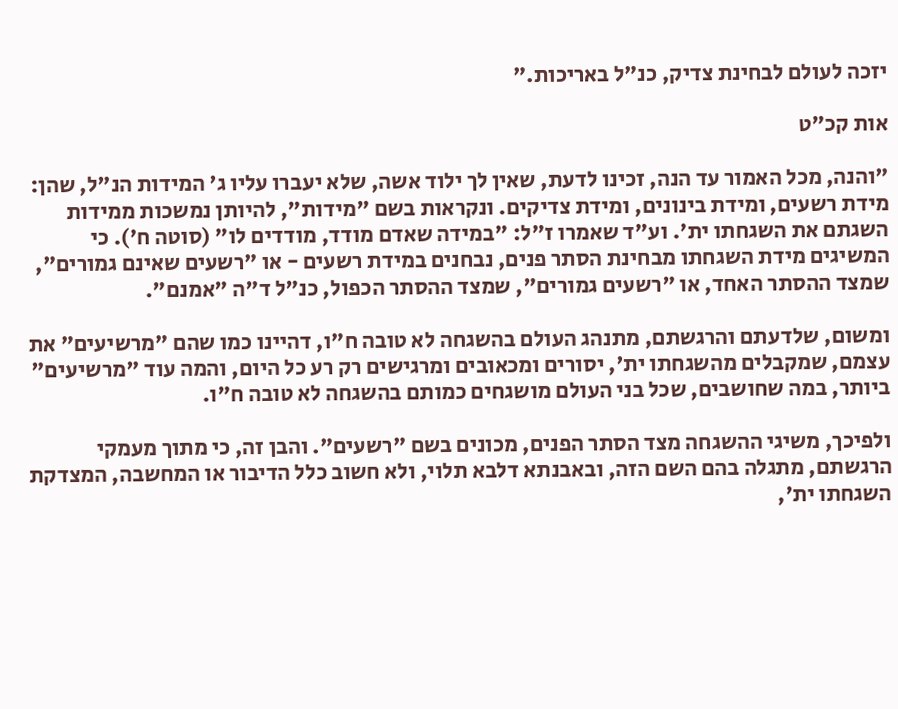יזכה לעולם לבחינת צדיק, כנ"ל באריכות."

אות קכ"ט

"והנה, מכל האמור עד הנה, זכינו לדעת, שאין לך ילוד אשה, שלא יעברו עליו ג' המידות הנ"ל, שהן: מידת רשעים, ומידת בינונים, ומידת צדיקים. ונקראות בשם "מידות", להיותן נמשכות ממידות השגתם את השגחתו ית'. וע"ד שאמרו ז"ל: "במידה שאדם מודד, מודדים לו" (סוטה ח'). כי המשיגים מידת השגחתו מבחינת הסתר פנים, נבחנים במידת רשעים - או "רשעים שאינם גמורים", שמצד ההסתר האחד, או "רשעים גמורים", שמצד ההסתר הכפול, כנ"ל ד"ה "אמנם".

ומשום, שלדעתם והרגשתם, מתנהג העולם בהשגחה לא טובה ח"ו, דהיינו כמו שהם "מרשיעים" את עצמם, שמקבלים מהשגחתו ית', יסורים ומכאובים ומרגישים רק רע כל היום, והמה עוד "מרשיעים" ביותר, במה שחושבים, שכל בני העולם מושגחים כמותם בהשגחה לא טובה ח"ו.

ולפיכך, משיגי ההשגחה מצד הסתר הפנים, מכונים בשם "רשעים". והבן זה, כי מתוך מעמקי הרגשתם, מתגלה בהם השם הזה, ובאבנתא דלבא תלוי, ולא חשוב כלל הדיבור או המחשבה, המצדקת השגחתו ית',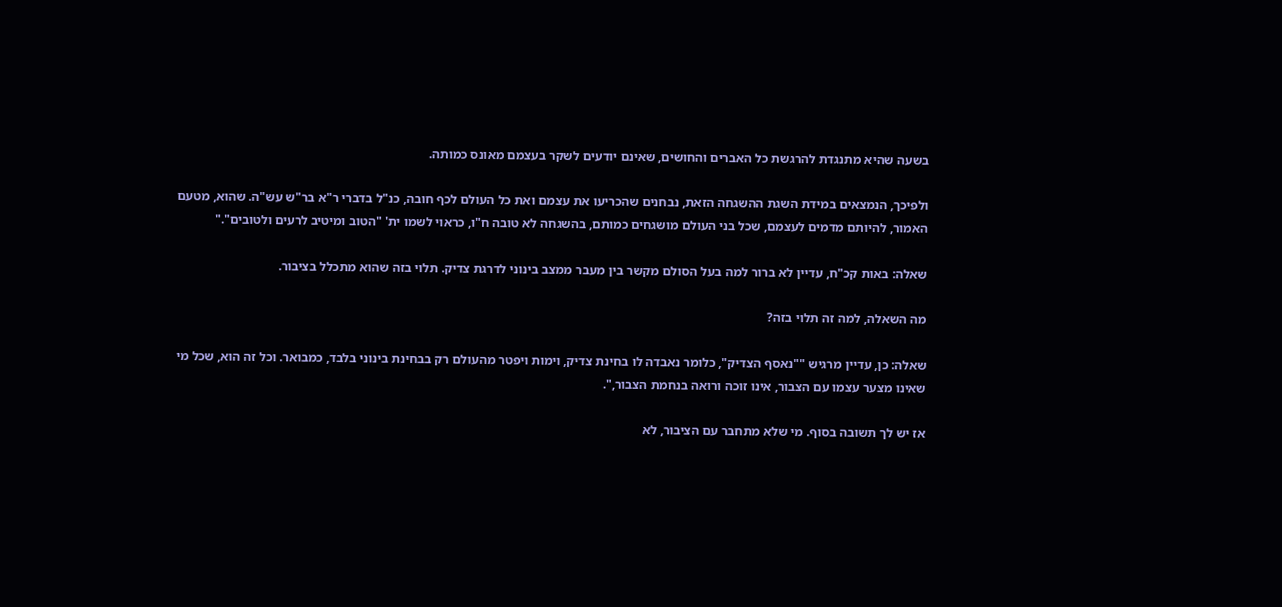בשעה שהיא מתנגדת להרגשת כל האברים והחושים, שאינם יודעים לשקר בעצמם מאונס כמותה.

ולפיכך, הנמצאים במידת השגת ההשגחה הזאת, נבחנים שהכריעו את עצמם ואת כל העולם לכף חובה, כנ"ל בדברי ר"א בר"ש עש"ה. שהוא, מטעם האמור, להיותם מדמים לעצמם, שכל בני העולם מושגחים כמותם, בהשגחה לא טובה ח"ו, כראוי לשמו ית' "הטוב ומיטיב לרעים ולטובים"."

שאלה: באות קכ"ח, עדיין לא ברור למה בעל הסולם מקשר בין מעבר ממצב בינוני לדרגת צדיק. תלוי בזה שהוא מתכלל בציבור.

מה השאלה, למה זה תלוי בזה?

שאלה: כן, עדיין מרגיש ""נאסף הצדיק", כלומר נאבדה לו בחינת צדיק, וימות ויפטר מהעולם רק בבחינת בינוני בלבד, כמבואר. וכל זה הוא, שכל מי שאינו מצער עצמו עם הצבור, אינו זוכה ורואה בנחמת הצבור,".

אז יש לך תשובה בסוף. מי שלא מתחבר עם הציבור, לא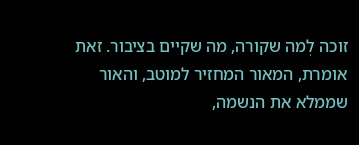זוכה לְמה שקורה, מה שקיים בציבור. זאת אומרת, המאור המחזיר למוטב, והאור שממלא את הנשמה,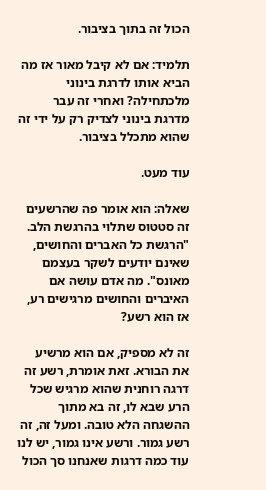הכול זה בתוך בציבור.

תלמיד: אם לא קיבל מאור אז מה הביא אותו לדרגת בינוני מלכתחילה? ואחרי זה עבר מדרגת בינוני לצדיק רק על ידי זה שהוא מתכלל בציבור.

עוד מעט.

שאלה: הוא אומר פה שהרשעים זה סטטוס שתלוי בהרגשת הלב. "הרגשת כל האברים והחושים, שאינם יודעים לשקר בעצמם מאונס". מה אדם עושה אם האיברים והחושים מרגישים רע, אז הוא רשע?

זה לא מספיק, אם הוא מרשיע את הבורא. זאת אומרת, רשע זה דרגה רוחנית שהוא מרגיש שכל הרע שבא לו, זה בא מתוך ההשגחה הלא טובה. ומעל זה, זה רשע גמור. ורשע אינו גמור, יש לנו עוד כמה דרגות שאנחנו סך הכול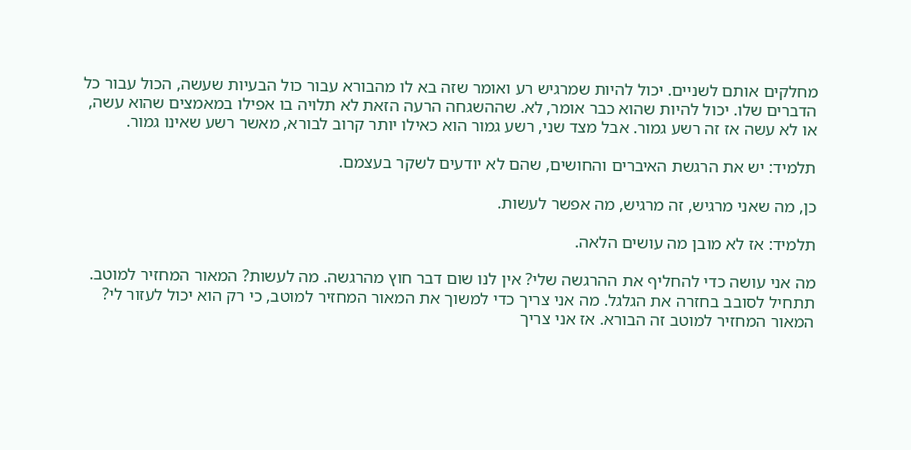מחלקים אותם לשניים. יכול להיות שמרגיש רע ואומר שזה בא לו מהבורא עבור כול הבעיות שעשה, הכול עבור כל הדברים שלו. יכול להיות שהוא כבר אומר, לא. שההשגחה הרעה הזאת לא תלויה בו אפילו במאמצים שהוא עשה, או לא עשה אז זה רשע גמור. אבל מצד שני, רשע גמור הוא כאילו יותר קרוב לבורא, מאשר רשע שאינו גמור.

תלמיד: יש את הרגשת האיברים והחושים, שהם לא יודעים לשקר בעצמם.

כן, מה שאני מרגיש, זה מרגיש, מה אפשר לעשות.

תלמיד: אז לא מובן מה עושים הלאה.

מה אני עושה כדי להחליף את ההרגשה שלי? אין לנו שום דבר חוץ מהרגשה. מה לעשות? המאור המחזיר למוטב. תתחיל לסובב בחזרה את הגלגל. מה אני צריך כדי למשוך את המאור המחזיר למוטב, כי רק הוא יכול לעזור לי? המאור המחזיר למוטב זה הבורא. אז אני צריך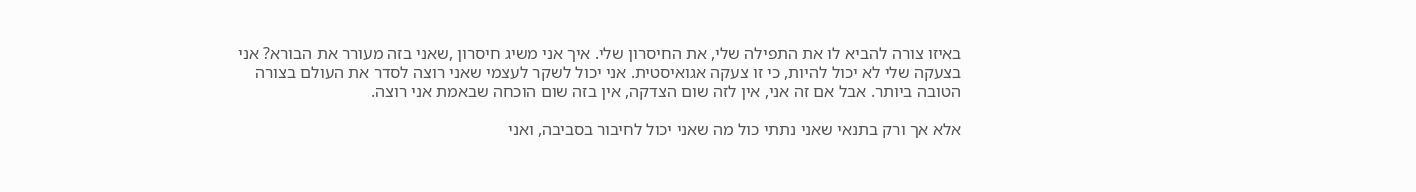באיזו צורה להביא לו את התפילה שלי, את החיסרון שלי. איך אני משיג חיסרון ,שאני בזה מעורר את הבורא? אני בצעקה שלי לא יכול להיות, כי זו צעקה אגואיסטית. אני יכול לשקר לעצמי שאני רוצה לסדר את העולם בצורה הטובה ביותר. אבל אם זה אני, אין לזה שום הצדקה, אין בזה שום הוכחה שבאמת אני רוצה.

אלא אך ורק בתנאי שאני נתתי כול מה שאני יכול לחיבור בסביבה, ואני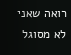רואה שאני לא מסוגל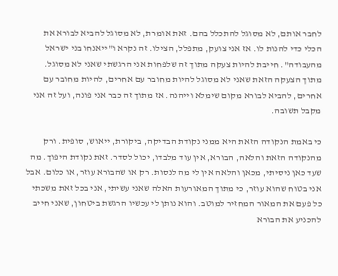לחבר אותם, לא מסוגל להתכלל בהם. זאת אומרת, לא מסוגל להביא לבורא את הכלי כדי להנות לו. אז אני צועק, מתפלל, הצילו. זה נקרא ו"ייאנחו בני ישראל מהעבודה". חייבת להיות צעקה מתוך זה שלפחות אני הרגשתי שאני לא מסוגל. מתוך הצעקה הזאת שאני לא מסוגל להיות מחובר עם אחרים, להיות מחובר עם אחרים, להביא לבורא מקום שימלא וייהנה. אז מתוך זה כבר אני פונה, ועל זה אני מקבל תשובה.

כי באמת הנקודה הזאת היא ממני נקודת הבדיקה, ביקורת, ייאוש, סופית. ורק מהנקודה הזאת והלאה, הבורא, אין עוד מלבדו, יכול לסדר. זאת נקודת היפוך. מה שעד כאן ניסיתי, מכאן והלאה אין לי מה לנסות. רק או שהבורא עוזר, או כלום. אבל אני בטוח שהוא עוזר, כי מתוך המאורעות האלה שאני עשיתי, אני בכל זאת משכתי כל פעם את המאור המחזיר למוטב. והוא נותן לי עכשיו הרגשת ביטחון, שאני חייב להכניע את הבורא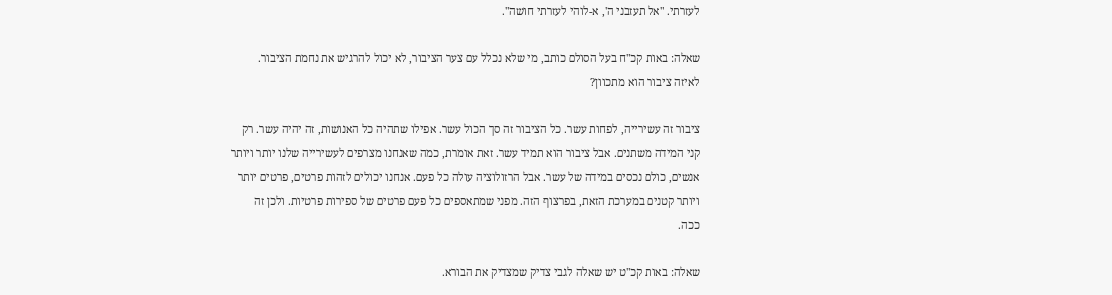לעזרתי. "אל תעזבני ה', א-לוהי לעזרתי חושה".

שאלה: באות קכ"ח בעל הסולם כותב, מי שלא נכלל עם צער הציבור, לא יכול להרגיש את נחמת הציבור. לאיזה ציבור הוא מתכוון?

ציבור זה עשירייה, לפחות עשר. כל הציבור זה סך הכול עשר. אפילו שתהיה כל האנושות, זה יהיה עשר. רק קני המידה משתנים. אבל ציבור הוא תמיד עשר. זאת אומרת, כמה שאנחנו מצרפים לעשירייה שלנו יותר ויותר אנשים, כולם נכסים במידה של עשר. אבל הרזולוציה עולה כל פעם. אנחנו יכולים לזהות פרטים, פרטים יותר ויותר קטנים במערכת הזאת, בפרצוף הזה. מפני שמתאספים כל פעם פרטים של ספירות פרטיות. ולכן זה ככה.

שאלה: באות קכ"ט יש שאלה לגבי צדיק שמצדיק את הבורא.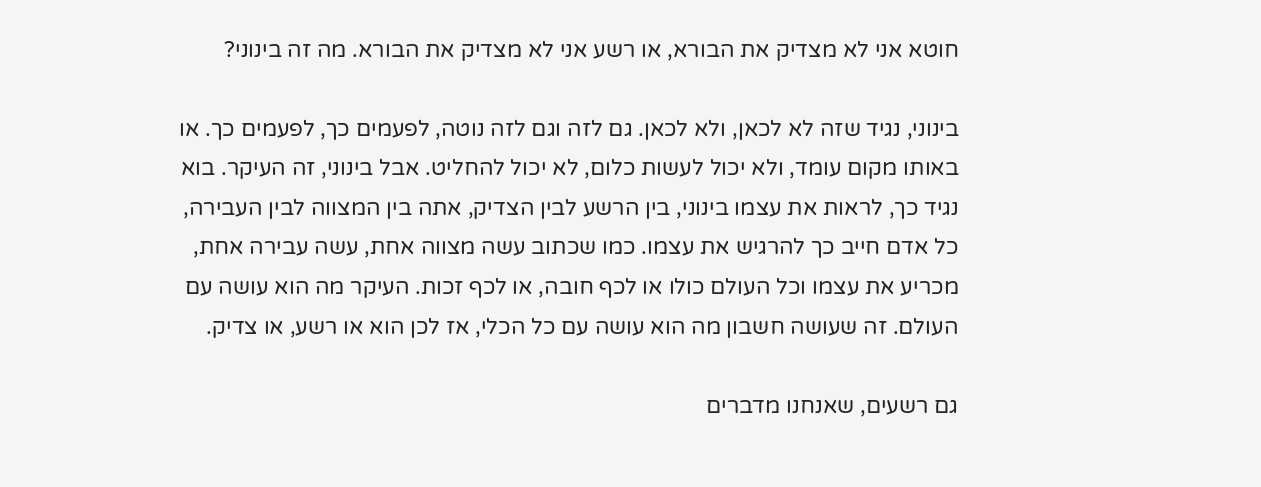חוטא אני לא מצדיק את הבורא, או רשע אני לא מצדיק את הבורא. מה זה בינוני?

בינוני, נגיד שזה לא לכאן, ולא לכאן. גם לזה וגם לזה נוטה, לפעמים כך, לפעמים כך. או באותו מקום עומד, ולא יכול לעשות כלום, לא יכול להחליט. אבל בינוני, זה העיקר. בוא נגיד כך, לראות את עצמו בינוני, בין הרשע לבין הצדיק, אתה בין המצווה לבין העבירה, כל אדם חייב כך להרגיש את עצמו. כמו שכתוב עשה מצווה אחת, עשה עבירה אחת, מכריע את עצמו וכל העולם כולו או לכף חובה, או לכף זכות. העיקר מה הוא עושה עם העולם. זה שעושה חשבון מה הוא עושה עם כל הכלי, אז לכן הוא או רשע, או צדיק.

גם רשעים, שאנחנו מדברים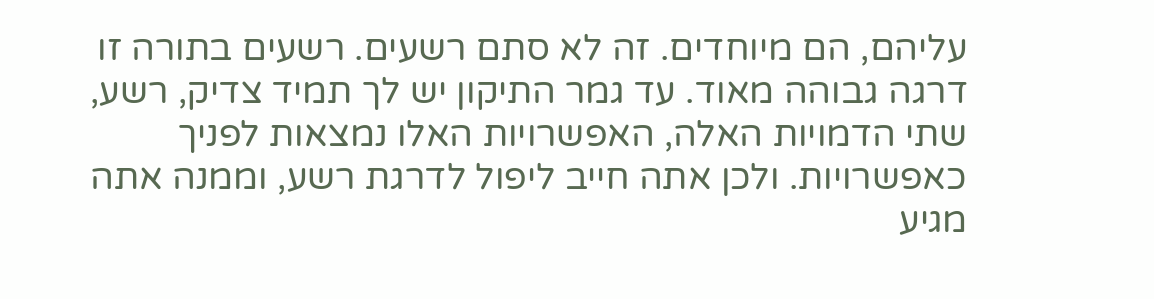עליהם, הם מיוחדים. זה לא סתם רשעים. רשעים בתורה זו דרגה גבוהה מאוד. עד גמר התיקון יש לך תמיד צדיק, רשע, שתי הדמויות האלה, האפשרויות האלו נמצאות לפניך כאפשרויות. ולכן אתה חייב ליפול לדרגת רשע, וממנה אתה מגיע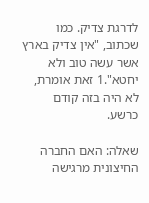לדרגת צדיק. כמו שכתוב, "אין צדיק בארץ אשר עשה טוב ולא יחטא".1 זאת אומרת, לא היה בזה קודם כרשע.

שאלה: האם החברה החיצונית מרגישה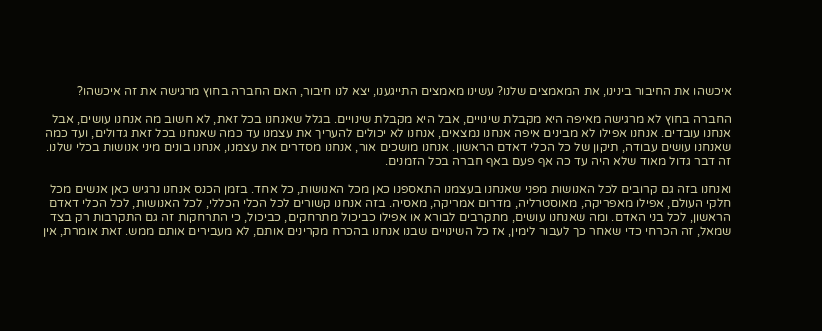איכשהו את החיבור בינינו, את המאמצים שלנו? עשינו מאמצים התייגענו, יצא לנו חיבור, האם החברה בחוץ מרגישה את זה איכשהו?

החברה בחוץ לא מרגישה מאיפה היא מקבלת שינויים, אבל היא מקבלת שינויים. בגלל שאנחנו בכל זאת, לא חשוב מה אנחנו עושים, אבל אנחנו עובדים. אנחנו אפילו לא מבינים איפה אנחנו נמצאים, אנחנו לא יכולים להעריך את עצמנו עד כמה שאנחנו בכל זאת גדולים, ועד כמה שאנחנו עושים עבודה, תיקון של כל הכלי דאדם הראשון. אנחנו מושכים אור, אנחנו מסדרים את עצמנו, אנחנו בונים מיני אנושות בכלי שלנו. זה דבר גדול מאוד שלא היה עד כה אף פעם באף חברה בכל הזמנים.

ואנחנו בזה גם קרובים לכל האנושות מפני שאנחנו בעצמנו התאספנו כאן מכל האנושות, כל אחד. בזמן הכנס אנחנו נרגיש כאן אנשים מכל חלקי העולם, אפילו מאפריקה, מאוסטרליה, מדרום אמריקה, מאסיה. בזה אנחנו קשורים לכל הכלי הכללי, לכל האנושות, לכל הכלי דאדם הראשון, לכל בני האדם. ומה שאנחנו עושים, מתקרבים לבורא או אפילו כביכול מתרחקים, כביכול, כי התרחקות זה גם התקרבות רק בצד שמאל, זה הכרחי כדי שאחר כך לעבור לימין, אז כל השינויים שבנו אנחנו בהכרח מקרינים אותם, לא מעבירים אותם ממש. זאת אומרת, אין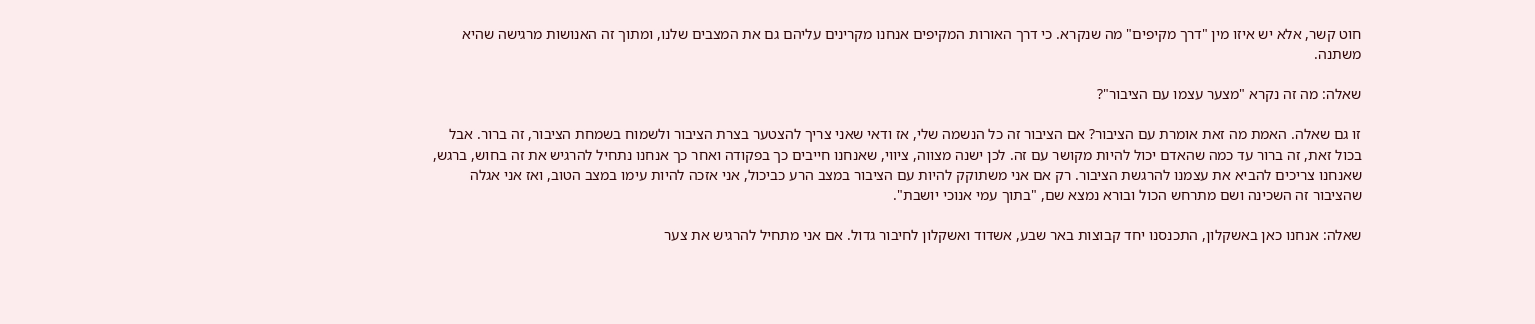חוט קשר, אלא יש איזו מין "דרך מקיפים" מה שנקרא. כי דרך האורות המקיפים אנחנו מקרינים עליהם גם את המצבים שלנו, ומתוך זה האנושות מרגישה שהיא משתנה.

שאלה: מה זה נקרא "מצער עצמו עם הציבור"?

זו גם שאלה. האמת מה זאת אומרת עם הציבור? אם הציבור זה כל הנשמה שלי, אז ודאי שאני צריך להצטער בצרת הציבור ולשמוח בשמחת הציבור, זה ברור. אבל בכול זאת, זה ברור עד כמה שהאדם יכול להיות מקושר עם זה. לכן ישנה מצווה, ציווי, שאנחנו חייבים כך בפקודה ואחר כך אנחנו נתחיל להרגיש את זה בחוש, ברגש, שאנחנו צריכים להביא את עצמנו להרגשת הציבור. רק אם אני משתוקק להיות עם הציבור במצב הרע כביכול, אני אזכה להיות עימו במצב הטוב, ואז אני אגלה שהציבור זה השכינה ושם מתרחש הכול ובורא נמצא שם, "בתוך עמי אנוכי יושבת".

שאלה: אנחנו כאן באשקלון, התכנסנו יחד קבוצות באר שבע, אשדוד ואשקלון לחיבור גדול. אם אני מתחיל להרגיש את צער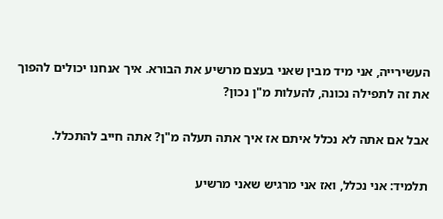העשירייה, אני מיד מבין שאני בעצם מרשיע את הבורא. איך אנחנו יכולים להפוך את זה לתפילה נכונה, להעלות מ"ן נכון?

אבל אם אתה לא נכלל איתם אז איך אתה תעלה מ"ן? אתה חייב להתכלל.

תלמיד: אני נכלל, ואז אני מרגיש שאני מרשיע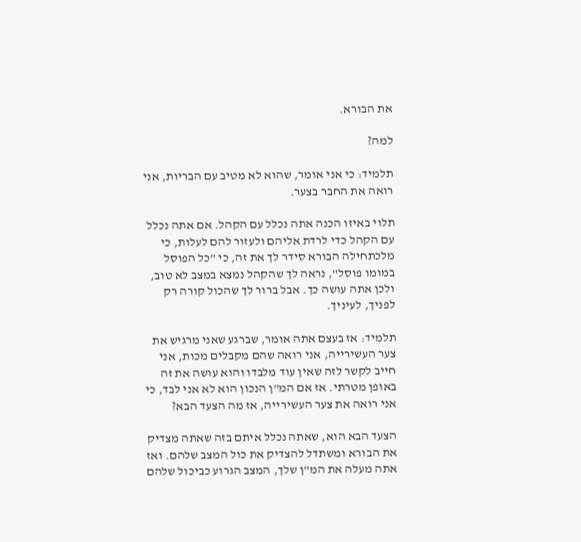את הבורא.

למה?

תלמיד: כי אני אומר, שהוא לא מטיב עם הבריות, אני רואה את החבר בצער.

תלוי באיזו הכנה אתה נכלל עם הקהל. אם אתה נכלל עם הקהל כדי לרדת אליהם ולעזור להם לעלות, כי מלכתחילה הבורא סידר לך את זה, כי "כל הפוסל במומו פוסל", נראה לך שהקהל נמצא במצב לא טוב, ולכן אתה עושה כך. אבל ברור לך שהכול קורה רק לפניך, לעיניך.

תלמיד: אז בעצם אתה אומר, שברגע שאני מרגיש את צער העשירייה, אני רואה שהם מקבלים מכות, אני חייב לקשר לזה שאין עוד מלבדו והוא עושה את זה באופן מטרתי. אז אם המ"ן הנכון הוא לא אני לבד, כי אני רואה את צער העשירייה, אז מה הצעד הבא?

הצעד הבא הוא, שאתה נכלל איתם בזה שאתה מצדיק את הבורא ומשתדל להצדיק את כול המצב שלהם. ואז אתה מעלה את המ"ן שלך, המצב הגרוע כביכול שלהם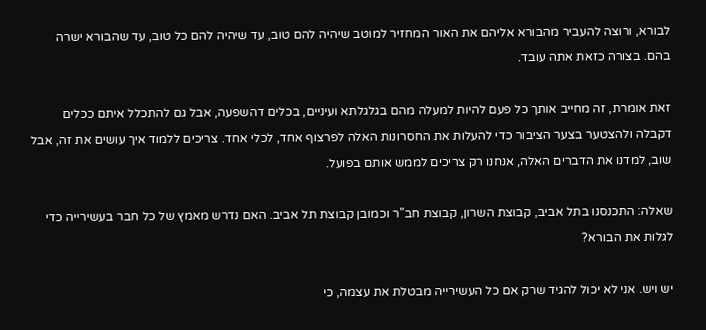לבורא, ורוצה להעביר מהבורא אליהם את האור המחזיר למוטב שיהיה להם טוב, עד שיהיה להם כל טוב, עד שהבורא ישרה בהם. בצורה כזאת אתה עובד.

זאת אומרת, זה מחייב אותך כל פעם להיות למעלה מהם בגלגלתא ועיניים, בכלים דהשפעה, אבל גם להתכלל איתם ככלים דקבלה ולהצטער בצער הציבור כדי להעלות את החסרונות האלה לפרצוף אחד, לכלי אחד. צריכים ללמוד איך עושים את זה, אבל שוב, למדנו את הדברים האלה, אנחנו רק צריכים לממש אותם בפועל.

שאלה: התכנסנו בתל אביב, קבוצת השרון, קבוצת חב"ר וכמובן קבוצת תל אביב. האם נדרש מאמץ של כל חבר בעשירייה כדי לגלות את הבורא?

יש ויש. אני לא יכול להגיד שרק אם כל העשירייה מבטלת את עצמה, כי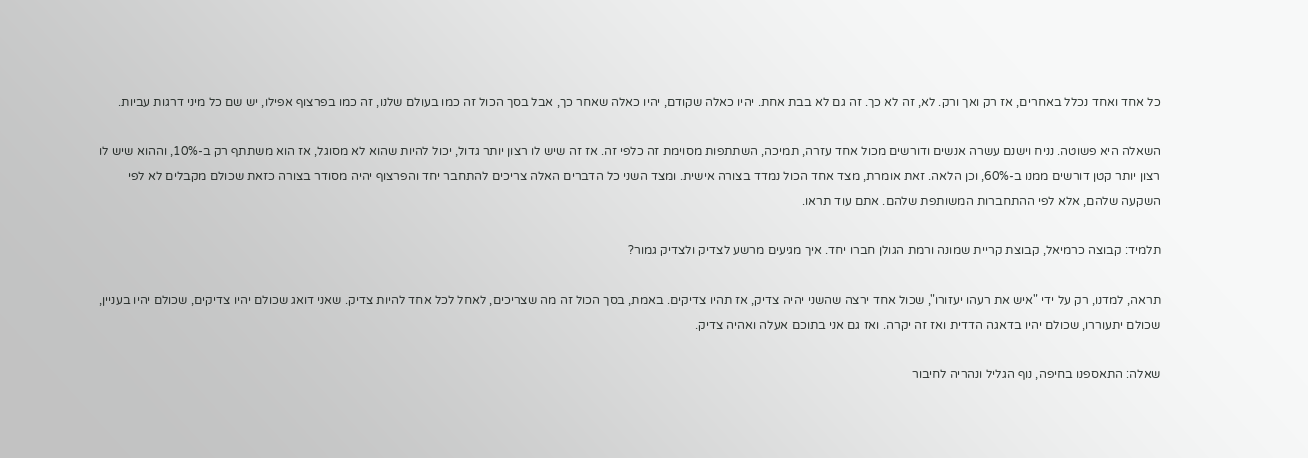כל אחד ואחד נכלל באחרים, אז רק ואך ורק. לא, זה לא כך. זה גם לא בבת אחת. יהיו כאלה שקודם, יהיו כאלה שאחר כך, אבל בסך הכול זה כמו בעולם שלנו, זה כמו בפרצוף אפילו, יש שם כל מיני דרגות עביות.

השאלה היא פשוטה. נניח וישנם עשרה אנשים ודורשים מכול אחד עזרה, תמיכה, השתתפות מסוימת זה כלפי זה. אז זה שיש לו רצון יותר גדול, יכול להיות שהוא לא מסוגל, אז הוא משתתף רק ב-10%, וההוא שיש לו רצון יותר קטן דורשים ממנו ב-60%, וכן הלאה. זאת אומרת, מצד אחד הכול נמדד בצורה אישית. ומצד השני כל הדברים האלה צריכים להתחבר יחד והפרצוף יהיה מסודר בצורה כזאת שכולם מקבלים לא לפי השקעה שלהם, אלא לפי ההתחברות המשותפת שלהם. אתם עוד תראו.

תלמיד: קבוצה כרמיאל, קבוצת קריית שמונה ורמת הגולן חברו יחד. איך מגיעים מרשע לצדיק ולצדיק גמור?

תראה, למדנו, רק על ידי "איש את רעהו יעזורו", שכול אחד ירצה שהשני יהיה צדיק, אז תהיו צדיקים. באמת, בסך הכול זה מה שצריכים, לאחל לכל אחד להיות צדיק. שאני דואג שכולם יהיו צדיקים, שכולם יהיו בעניין, שכולם יתעוררו, שכולם יהיו בדאגה הדדית ואז זה יקרה. ואז גם אני בתוכם אעלה ואהיה צדיק.

שאלה: התאספנו בחיפה, נוף הגליל ונהריה לחיבור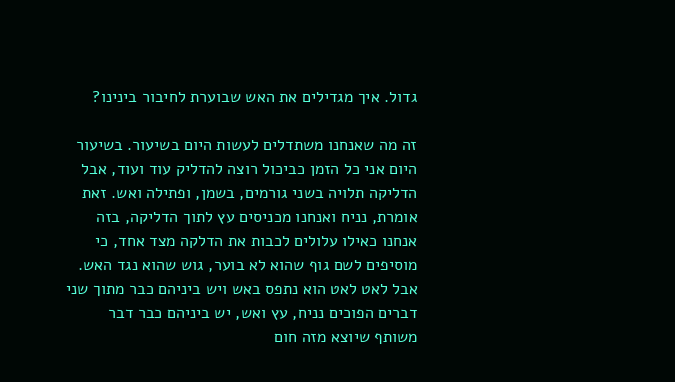גדול. איך מגדילים את האש שבוערת לחיבור בינינו?

זה מה שאנחנו משתדלים לעשות היום בשיעור. בשיעור היום אני כל הזמן כביכול רוצה להדליק עוד ועוד, אבל הדליקה תלויה בשני גורמים, בשמן, ופתילה ואש. זאת אומרת, נניח ואנחנו מכניסים עץ לתוך הדליקה, בזה אנחנו כאילו עלולים לכבות את הדלקה מצד אחד, כי מוסיפים לשם גוף שהוא לא בוער, גוש שהוא נגד האש. אבל לאט לאט הוא נתפס באש ויש ביניהם כבר מתוך שני דברים הפוכים נניח, עץ ואש, יש ביניהם כבר דבר משותף שיוצא מזה חום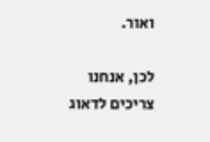ואור.

לכן, אנחנו צריכים לדאוג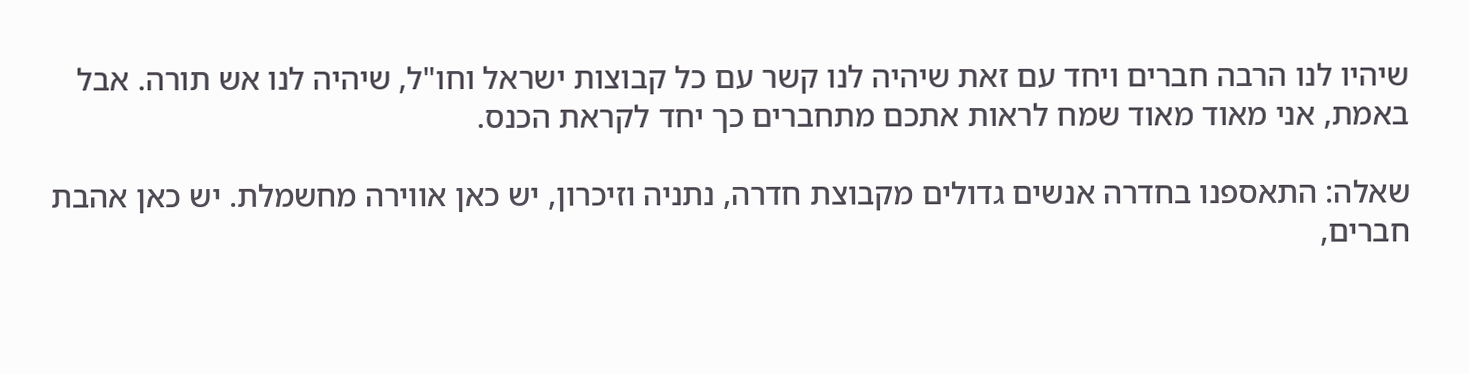שיהיו לנו הרבה חברים ויחד עם זאת שיהיה לנו קשר עם כל קבוצות ישראל וחו"ל, שיהיה לנו אש תורה. אבל באמת, אני מאוד מאוד שמח לראות אתכם מתחברים כך יחד לקראת הכנס.

שאלה: התאספנו בחדרה אנשים גדולים מקבוצת חדרה, נתניה וזיכרון, יש כאן אווירה מחשמלת. יש כאן אהבת חברים,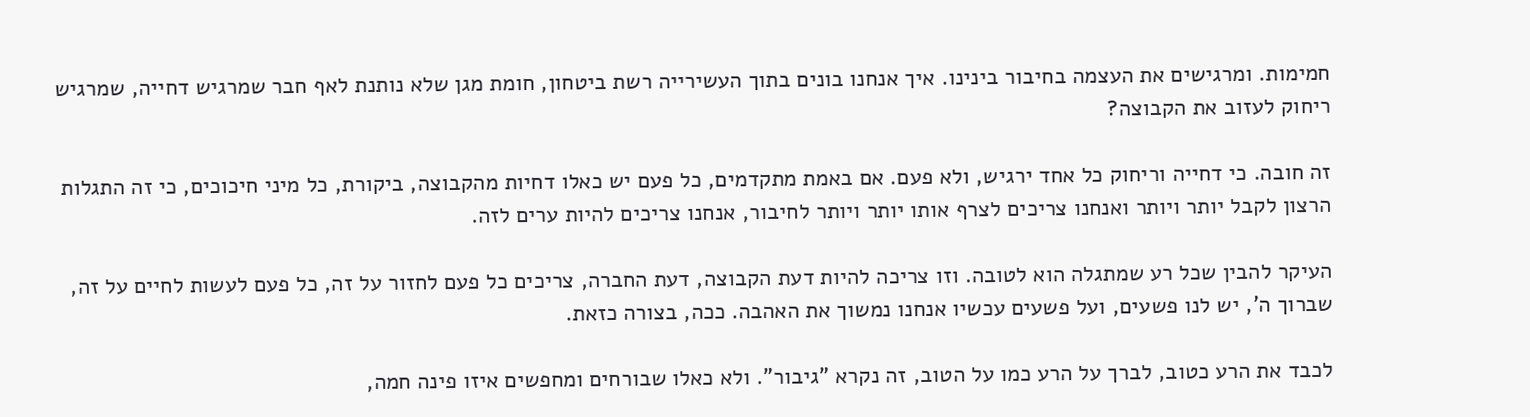חמימות. ומרגישים את העצמה בחיבור בינינו. איך אנחנו בונים בתוך העשירייה רשת ביטחון, חומת מגן שלא נותנת לאף חבר שמרגיש דחייה, שמרגיש ריחוק לעזוב את הקבוצה?

זה חובה. כי דחייה וריחוק כל אחד ירגיש, ולא פעם. אם באמת מתקדמים, כל פעם יש כאלו דחיות מהקבוצה, ביקורת, כל מיני חיכוכים, כי זה התגלות הרצון לקבל יותר ויותר ואנחנו צריכים לצרף אותו יותר ויותר לחיבור, אנחנו צריכים להיות ערים לזה.

העיקר להבין שכל רע שמתגלה הוא לטובה. וזו צריכה להיות דעת הקבוצה, דעת החברה, צריכים כל פעם לחזור על זה, כל פעם לעשות לחיים על זה, שברוך ה', יש לנו פשעים, ועל פשעים עכשיו אנחנו נמשוך את האהבה. ככה, בצורה כזאת.

לכבד את הרע כטוב, לברך על הרע כמו על הטוב, זה נקרא "גיבור". ולא כאלו שבורחים ומחפשים איזו פינה חמה,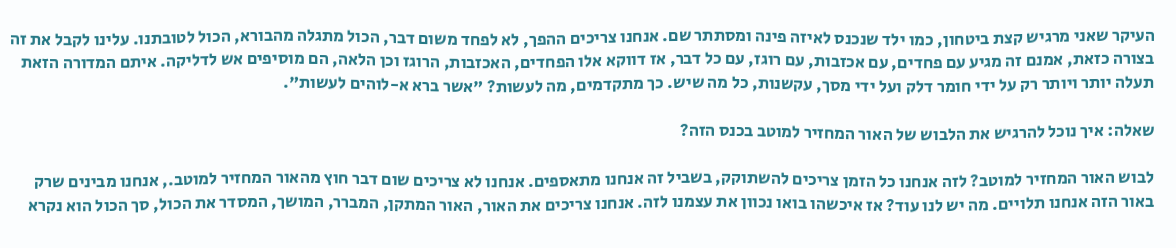העיקר שאני מרגיש קצת ביטחון, כמו ילד שנכנס לאיזה פינה ומסתתר שם. אנחנו צריכים ההפך, לא לפחד משום דבר, הכול מתגלה מהבורא, הכול לטובתנו. עלינו לקבל את זה בצורה כזאת, אמנם זה מגיע עם פחדים, עם אכזבות, עם רוגז, עם כל דבר, אז דווקא אלו הפחדים, האכזבות, הרוגז וכן הלאה, הם מוסיפים אש לדליקה. איתם המדורה הזאת תעלה יותר ויותר רק על ידי חומר דלק ועל ידי מסך, עקשנות, כל מה שיש. כך מתקדמים, מה לעשות? "אשר ברא א-לוהים לעשות".

שאלה: איך נוכל להרגיש את הלבוש של האור המחזיר למוטב בכנס הזה?

לבוש האור המחזיר למוטב? לזה אנחנו כל הזמן צריכים להשתוקק, בשביל זה אנחנו מתאספים. אנחנו לא צריכים שום דבר חוץ מהאור המחזיר למוטב., אנחנו מבינים שרק באור הזה אנחנו תלויים. מה יש לנו עוד? אז איכשהו בואו נכוון את עצמנו לזה. אנחנו צריכים את האור, האור המתקן, המברר, המושך, המסדר את הכול, סך הכול הוא נקרא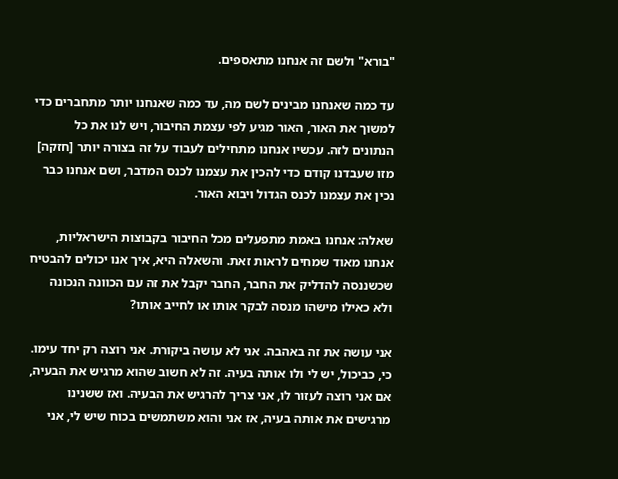"בורא" ולשם זה אנחנו מתאספים.

עד כמה שאנחנו מבינים לשם מה, עד כמה שאנחנו יותר מתחברים כדי למשוך את האור, האור מגיע לפי עצמת החיבור, ויש לנו את כל הנתונים לזה. עכשיו אנחנו מתחילים לעבוד על זה בצורה יותר [חזקה] מזו שעבדנו קודם כדי להכין את עצמנו לכנס המדבר, ושם אנחנו כבר נכין את עצמנו לכנס הגדול ויבוא האור.

שאלה: אנחנו באמת מתפעלים מכל החיבור בקבוצות הישראליות, אנחנו מאוד שמחים לראות זאת. והשאלה היא, איך אנו יכולים להבטיח שכשננסה להדליק את החבר, החבר יקבל את זה עם הכוונה הנכונה ולא כאילו מישהו מנסה לבקר אותו או לחייב אותו?

אני עושה את זה באהבה. אני לא עושה ביקורת. אני רוצה רק יחד עימו. כי, כביכול, יש לי ולו אותה בעיה. זה לא חשוב שהוא מרגיש את הבעיה, אם אני רוצה לעזור לו, אני צריך להרגיש את הבעיה. ואז ששנינו מרגישים את אותה בעיה, אז אני והוא משתמשים בכוח שיש לי, אני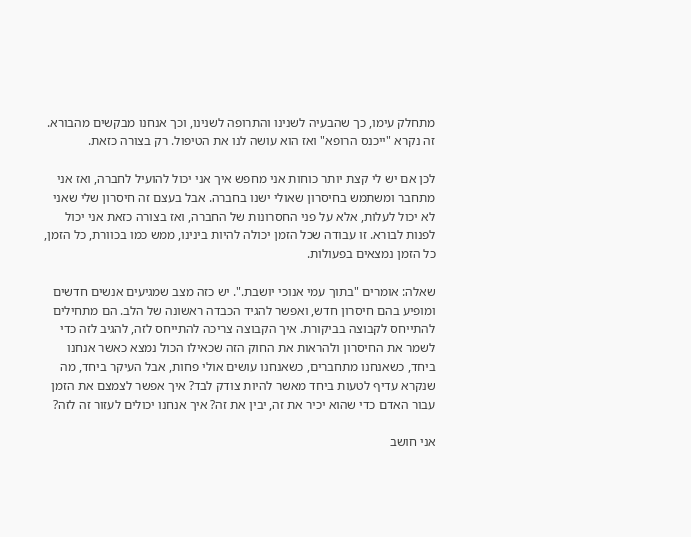מתחלק עימו, כך שהבעיה לשנינו והתרופה לשנינו, וכך אנחנו מבקשים מהבורא. זה נקרא "ייכנס הרופא" ואז הוא עושה לנו את הטיפול. רק בצורה כזאת.

לכן אם יש לי קצת יותר כוחות אני מחפש איך אני יכול להועיל לחברה, ואז אני מתחבר ומשתמש בחיסרון שאולי ישנו בחברה. אבל בעצם זה חיסרון שלי שאני לא יכול לעלות, אלא על פני החסרונות של החברה, ואז בצורה כזאת אני יכול לפנות לבורא. זו עבודה שכל הזמן יכולה להיות בינינו, ממש כמו בכוורת, כל הזמן, כל הזמן נמצאים בפעולות.

שאלה: אומרים "בתוך עמי אנוכי יושבת.". יש כזה מצב שמגיעים אנשים חדשים ומופיע בהם חיסרון חדש, ואפשר להגיד הכבדה ראשונה של הלב. הם מתחילים להתייחס לקבוצה בביקורת. איך הקבוצה צריכה להתייחס לזה, להגיב לזה כדי לשמר את החיסרון ולהראות את החוק הזה שכאילו הכול נמצא כאשר אנחנו ביחד, כשאנחנו מתחברים, כשאנחנו עושים אולי פחות, אבל העיקר ביחד, מה שנקרא עדיף לטעות ביחד מאשר להיות צודק לבד? איך אפשר לצמצם את הזמן עבור האדם כדי שהוא יכיר את זה, יבין את זה? איך אנחנו יכולים לעזור זה לזה?

אני חושב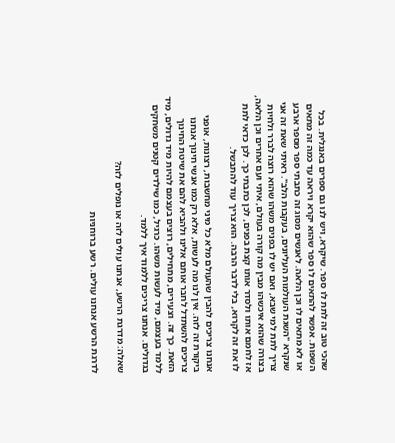שהכי טוב זה לתת לו ספר. שיקרא, ויש לנו גם ספרים באנגלית. בכל השפות. אפשר להתאים לו ספר שהוא יקרא ויראה עד כמה זה מתאים או לא מתאים לו וכן הלאה. לאנשים מסוג זה כתבתי ספר מספר ארבע שנקרא "השגת העולמות העליונים, בעקבות הלב". ראיתי שאת זה אני צריך לתת למי שבא, ואם יש לו בפנים משהו שהוא רוצה לברר ולחיות בצורה שהוא איכשהו מבין מה קורה בעולם, איתי ועם אחרים וכן הלאה, אז לחמם אותו ולסדר אותו קצת בפנים, לכן כתבתי כך. לכן כדאי לתת לו את זה לקרוא, בלי לדבר הרבה. הוא צריך עוד להתבשל.

אנחנו צריכים להבין שהעולם מלא כל מיני מחשבות, רצונות, אופני ביקורת זה לזה. אין לנו מה לעשות, אלא רק כמו אנשי חינוך אנחנו צריכים להשתדל לחבר אותם אלינו ולהביא להם את שיטת החינוך הזאת. כך זה. וצעירים, מתחילים, רוצים בעצמם להיות מיד גדולים, מיד ללמד בעצמם, מיד לעשות משהו. כרגיל, כמו שילדים קטנים משחקים בגדולים. אנחנו צריכים ללמוד איך ללמד.

שאלה: מדרגת הרשע, אנחנו עולים לזה או נופלים לזה?

לדרגת הרשע אנחנו עולים. רשע ברוחניות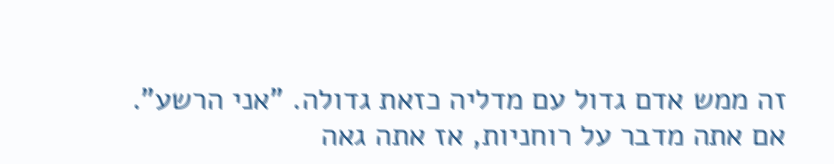זה ממש אדם גדול עם מדליה כזאת גדולה. "אני הרשע". אם אתה מדבר על רוחניות, אז אתה גאה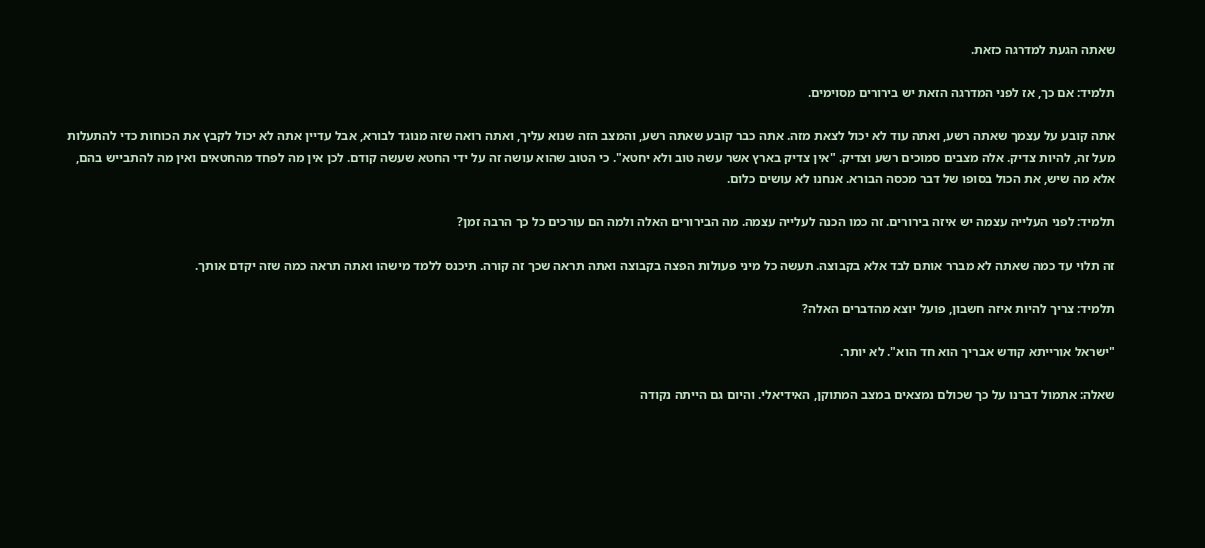שאתה הגעת למדרגה כזאת.

תלמיד: אם כך, אז לפני המדרגה הזאת יש בירורים מסוימים.

אתה קובע על עצמך שאתה רשע, ואתה עוד לא יכול לצאת מזה. אתה כבר קובע שאתה רשע, והמצב הזה שנוא עליך, ואתה רואה שזה מנוגד לבורא, אבל עדיין אתה לא יכול לקבץ את הכוחות כדי להתעלות מעל זה, להיות צדיק. אלה מצבים סמוכים רשע וצדיק. "אין צדיק בארץ אשר עשה טוב ולא יחטא". כי הטוב שהוא עושה זה על ידי החטא שעשה קודם. לכן אין מה לפחד מהחטאים ואין מה להתבייש בהם, אלא מה שיש, את הכול בסופו של דבר מכסה הבורא. אנחנו לא עושים כלום.

תלמיד: לפני העלייה עצמה יש איזה בירורים. זה כמו הכנה לעלייה עצמה. מה הבירורים האלה ולמה הם עורכים כל כך הרבה זמן?

זה תלוי עד כמה שאתה לא מברר אותם לבד אלא בקבוצה. תעשה כל מיני פעולות הפצה בקבוצה ואתה תראה שכך זה קורה. תיכנס ללמד מישהו ואתה תראה כמה שזה יקדם אותך.

תלמיד: צריך להיות איזה חשבון, פועל יוצא מהדברים האלה?

"ישראל אורייתא קודש אבריך הוא חד הוא". לא יותר.

שאלה: אתמול דברנו על כך שכולם נמצאים במצב המתוקן, האידיאלי. והיום גם הייתה נקודה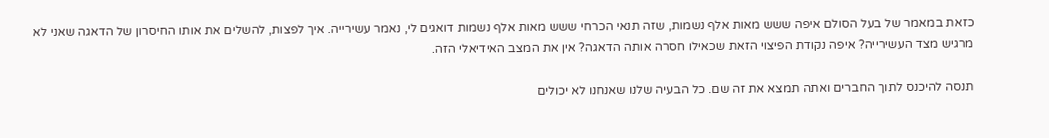כזאת במאמר של בעל הסולם איפה ששש מאות אלף נשמות, שזה תנאי הכרחי ששש מאות אלף נשמות דואגים לי, נאמר עשירייה. איך לפצות, להשלים את אותו החיסרון של הדאגה שאני לא מרגיש מצד העשירייה? איפה נקודת הפיצוי הזאת שכאילו חסרה אותה הדאגה? אין את המצב האידיאלי הזה.

תנסה להיכנס לתוך החברים ואתה תמצא את זה שם. כל הבעיה שלנו שאנחנו לא יכולים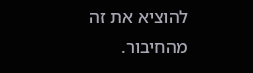להוציא את זה מהחיבור.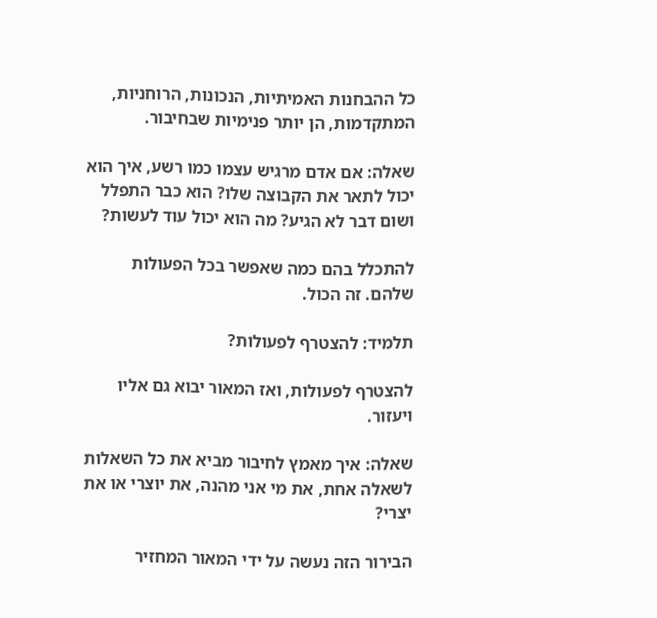כל ההבחנות האמיתיות, הנכונות, הרוחניות, המתקדמות, הן יותר פנימיות שבחיבור.

שאלה: אם אדם מרגיש עצמו כמו רשע, איך הוא יכול לתאר את הקבוצה שלו? הוא כבר התפלל ושום דבר לא הגיע? מה הוא יכול עוד לעשות?

להתכלל בהם כמה שאפשר בכל הפעולות שלהם. זה הכול.

תלמיד: להצטרף לפעולות?

להצטרף לפעולות, ואז המאור יבוא גם אליו ויעזור.

שאלה: איך מאמץ לחיבור מביא את כל השאלות לשאלה אחת, את מי אני מהנה, את יוצרי או את יצרי?

הבירור הזה נעשה על ידי המאור המחזיר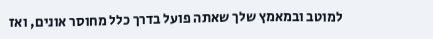למוטב ובמאמץ שלך שאתה פועל בדרך כלל מחוסר אונים, ואז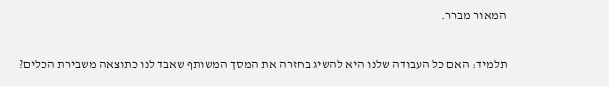המאור מברר.

תלמיד: האם כל העבודה שלנו היא להשיג בחזרה את המסך המשותף שאבד לנו כתוצאה משבירת הכלים?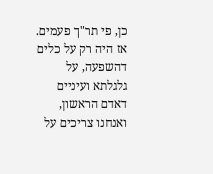כן, פי תר"ך פעמים. אז היה רק על כלים דהשפעה, על גלגלתא ועיניים דאדם הראשון, ואנחנו צריכים על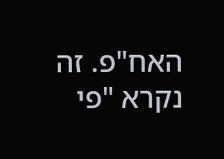האח"פ. זה נקרא "פי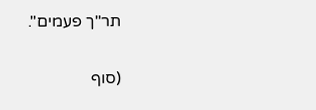תר"ך פעמים".

(סוף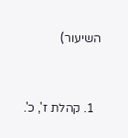השיעור)


  1. קהלת ז', כ'.